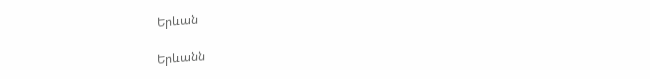Երևան

Երևանն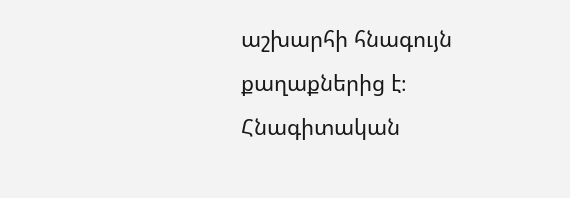աշխարհի հնագույն քաղաքներից է։ Հնագիտական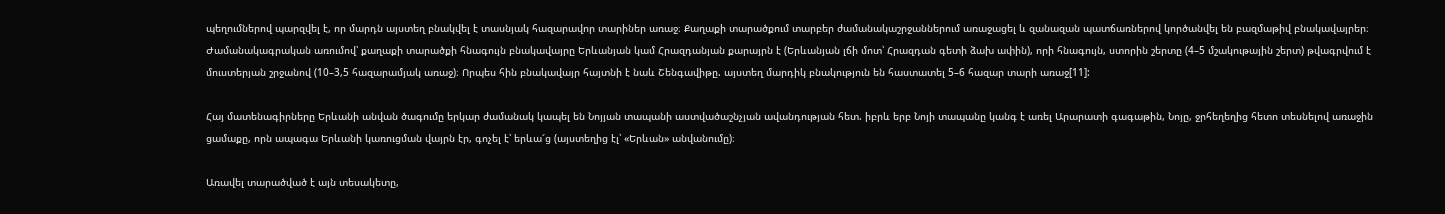պեղումներով պարզվել է, որ մարդն այստեղ բնակվել է տասնյակ հազարավոր տարիներ առաջ։ Քաղաքի տարածքում տարբեր ժամանակաշրջաններում առաջացել և զանազան պատճառներով կործանվել են բազմաթիվ բնակավայրեր։ Ժամանակագրական առումով՝ քաղաքի տարածքի հնագույն բնակավայրը Երևանյան կամ Հրազդանյան քարայրն է (Երևանյան լճի մոտ՝ Հրազդան գետի ձախ ափին), որի հնագույն, ստորին շերտը (4–5 մշակութային շերտ) թվագրվում է մուստերյան շրջանով (10–3,5 հազարամյակ առաջ)։ Որպես հին բնակավայր հայտնի է նաև Շենգավիթը. այստեղ մարդիկ բնակություն են հաստատել 5–6 հազար տարի առաջ[11]:

Հայ մատենագիրները Երևանի անվան ծագումը երկար ժամանակ կապել են Նոյյան տապանի աստվածաշնչյան ավանդության հետ. իբրև երբ Նոյի տապանը կանգ է առել Արարատի գագաթին, Նոյը, ջրհեղեղից հետո տեսնելով առաջին ցամաքը, որն ապագա Երևանի կառուցման վայրն էր, գոչել է՝ երևա՜ց (այստեղից էլ՝ «Երևան» անվանումը)։

Առավել տարածված է այն տեսակետը,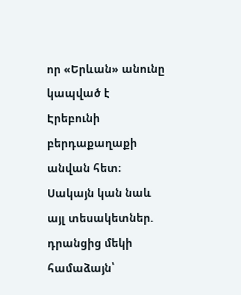որ «Երևան» անունը կապված է Էրեբունի բերդաքաղաքի անվան հետ։ Սակայն կան նաև այլ տեսակետներ. դրանցից մեկի համաձայն՝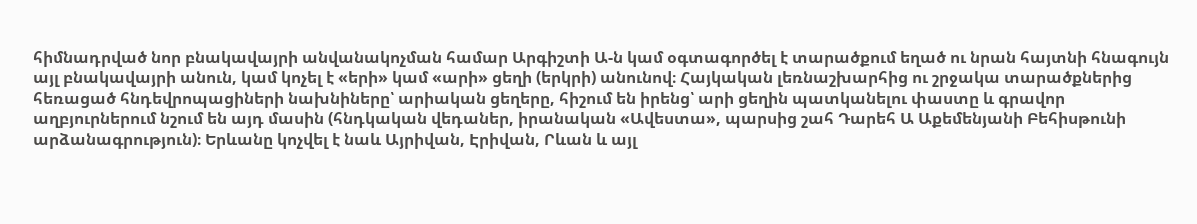հիմնադրված նոր բնակավայրի անվանակոչման համար Արգիշտի Ա-ն կամ օգտագործել է տարածքում եղած ու նրան հայտնի հնագույն այլ բնակավայրի անուն, կամ կոչել է «երի» կամ «արի» ցեղի (երկրի) անունով։ Հայկական լեռնաշխարհից ու շրջակա տարածքներից հեռացած հնդեվրոպացիների նախնիները՝ արիական ցեղերը, հիշում են իրենց՝ արի ցեղին պատկանելու փաստը և գրավոր աղբյուրներում նշում են այդ մասին (հնդկական վեդաներ, իրանական «Ավեստա», պարսից շահ Դարեհ Ա Աքեմենյանի Բեհիսթունի արձանագրություն)։ Երևանը կոչվել է նաև Այրիվան, Էրիվան, Րևան և այլ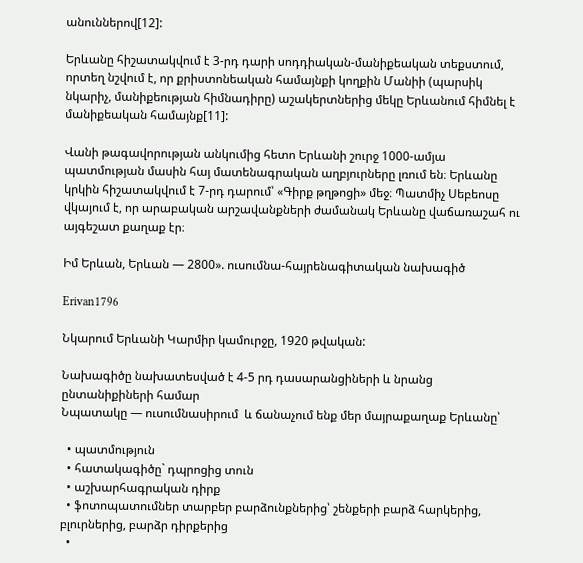անուններով[12]:

Երևանը հիշատակվում է 3-րդ դարի սոդդիական-մանիքեական տեքստում, որտեղ նշվում է, որ քրիստոնեական համայնքի կողքին Մանիի (պարսիկ նկարիչ, մանիքեության հիմնադիրը) աշակերտներից մեկը Երևանում հիմնել է մանիքեական համայնք[11]:

Վանի թագավորության անկումից հետո Երևանի շուրջ 1000-ամյա պատմության մասին հայ մատենագրական աղբյուրները լռում են։ Երևանը կրկին հիշատակվում է 7-րդ դարում՝ «Գիրք թղթոցի» մեջ։ Պատմիչ Սեբեոսը վկայում է, որ արաբական արշավանքների ժամանակ Երևանը վաճառաշահ ու այգեշատ քաղաք էր։

Իմ Երևան, Երևան — 2800». ուսումնա-հայրենագիտական նախագիծ

Erivan1796

Նկարում Երևանի Կարմիր կամուրջը, 1920 թվական:

Նախագիծը նախատեսված է 4-5 րդ դասարանցիների և նրանց ընտանիքիների համար
Նպատակը — ուսումնասիրում  և ճանաչում ենք մեր մայրաքաղաք Երևանը՝

  • պատմություն
  • հատակագիծը` դպրոցից տուն
  • աշխարհագրական դիրք
  • ֆոտոպատումներ տարբեր բարձունքներից՝ շենքերի բարձ հարկերից, բլուրներից, բարձր դիրքերից
  •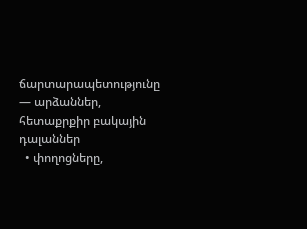ճարտարապետությունը — արձաններ, հետաքրքիր բակային դալաններ
  • փողոցները,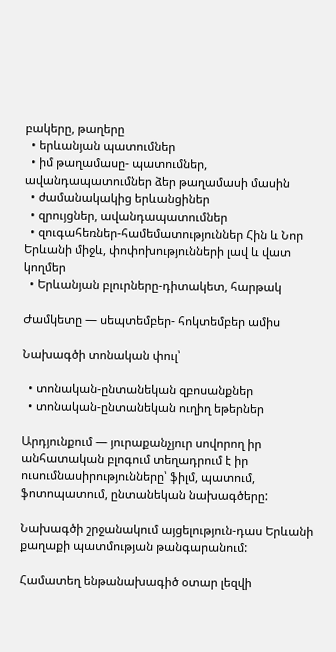բակերը, թաղերը
  • երևանյան պատումներ
  • իմ թաղամասը- պատումներ, ավանդապատումներ ձեր թաղամասի մասին
  • ժամանակակից երևանցիներ
  • զրույցներ, ավանդապատումներ
  • զուգահեռներ-համեմատություններ Հին և Նոր Երևանի միջև, փոփոխությունների լավ և վատ կողմեր
  • Երևանյան բլուրները-դիտակետ, հարթակ

Ժամկետը — սեպտեմբեր- հոկտեմբեր ամիս

Նախագծի տոնական փուլ՝

  • տոնական-ընտանեկան զբոսանքներ
  • տոնական-ընտանեկան ուղիղ եթերներ

Արդյունքում — յուրաքանչյուր սովորող իր անհատական բլոգում տեղադրում է իր ուսումնասիրությունները՝ ֆիլմ, պատում, ֆոտոպատում, ընտանեկան նախագծերը:

Նախագծի շրջանակում այցելություն-դաս Երևանի քաղաքի պատմության թանգարանում:

Համատեղ ենթանախագիծ օտար լեզվի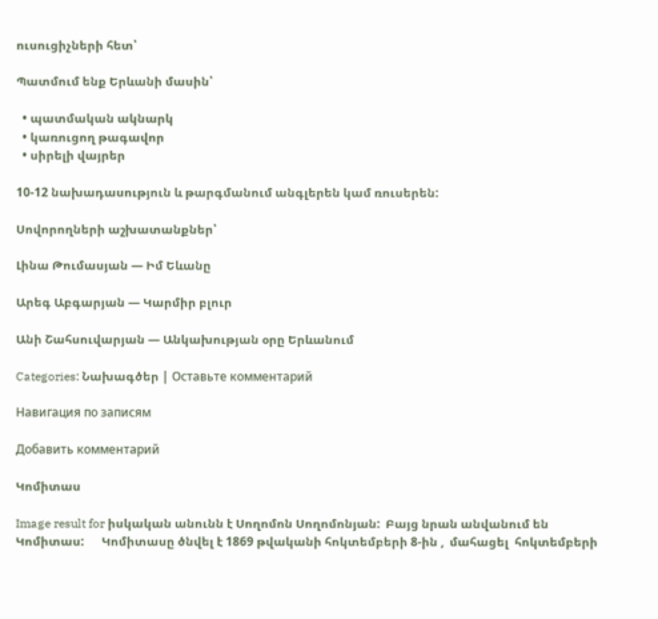ուսուցիչների հետ՝

Պատմում ենք Երևանի մասին՝

  • պատմական ակնարկ
  • կառուցող թագավոր
  • սիրելի վայրեր

10-12 նախադասություն և թարգմանում անգլերեն կամ ռուսերեն:

Սովորողների աշխատանքներ՝

Լինա Թումասյան — Իմ Եևանը

Արեգ Աբգարյան — Կարմիր բլուր

Անի Շահսուվարյան — Անկախության օրը Երևանում

Categories: Նախագծեր | Оставьте комментарий

Навигация по записям

Добавить комментарий

Կոմիտաս

Image result for իսկական անունն է Սողոմոն Սողոմոնյան:  Բայց նրան անվանում են Կոմիտաս:      Կոմիտասը ծնվել է 1869 թվականի հոկտեմբերի 8-ին ,  մահացել  հոկտեմբերի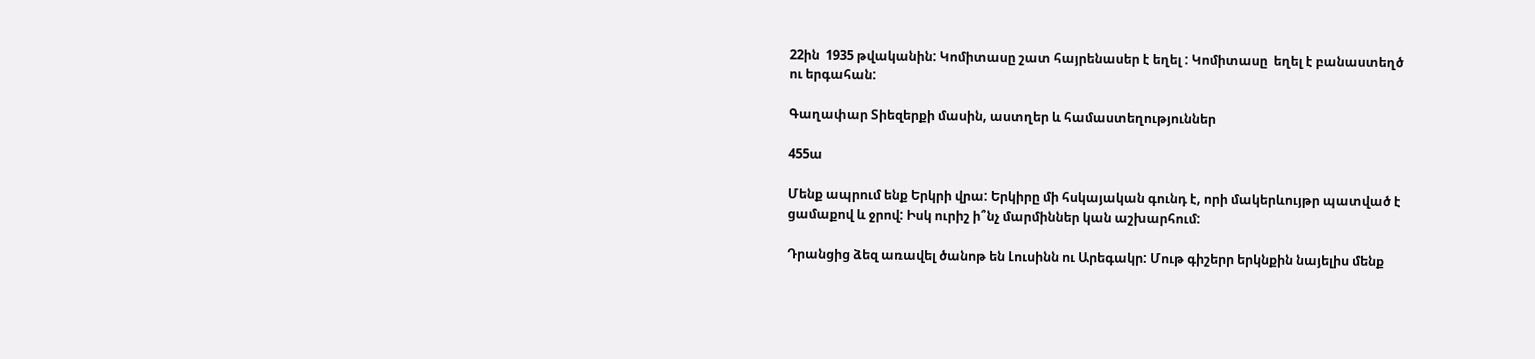22ին  1935 թվականին: Կոմիտասը շատ հայրենասեր է եղել : Կոմիտասը  եղել է բանաստեղծ ու երգահան:

Գաղափար Տիեզերքի մասին, աստղեր և համաստեղություններ

455ա

Մենք ապրում ենք Երկրի վրա: Երկիրը մի հսկայական գունդ է, որի մակերևույթր պատված է ցամաքով և ջրով: Իսկ ուրիշ ի՞նչ մարմիններ կան աշխարհում:

Դրանցից ձեզ առավել ծանոթ են Լուսինն ու Արեգակր: Մութ գիշերր երկնքին նայելիս մենք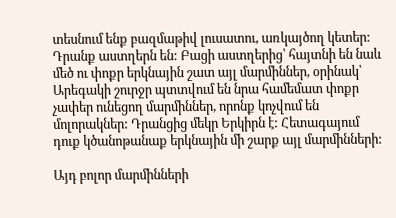տեսնում ենք բազմաթիվ լուսատու, առկայծող կետեր: Դրանք աստղերն են: Բացի աստղերից՝ հայտնի են նաև մեծ ու փոքր երկնային շատ այլ մարմիններ, օրինակ՝ Արեգակի շուրջր պտտվում են նրա համեմատ փոքր չափեր ունեցող մարմիններ, որոնք կոչվում են մոլորակներ: Դրանցից մեկր Երկիրն է: Հետագայում դուք կծանոթանաք երկնային մի շարք այլ մարմինների:

Այդ բոլոր մարմինների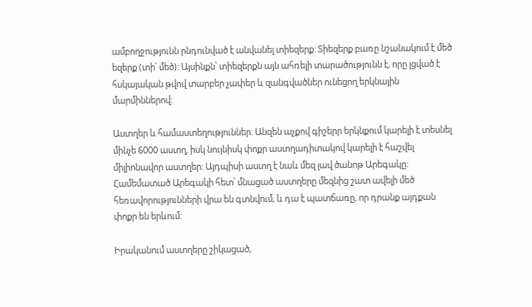ամբողջությունն րնդունված է անվանել տիեզերք: Տիեզերք բառը նշանակում է մեծ եզերք (տի՝ մեծ): Այսինքն՝ տիեզերքն այն ահռելի տարածությունն է, որը լցված է հսկայական թվով տարբեր չափեր և զանգվածներ ունեցող երկնային մարմիններով:

Աստղեր և համաստեղություններ: Անզեն աչքով գիշերր երկնքում կարելի է տեսնել մինչե 6000 աստղ, իսկ նույնիսկ փոքր աստղադիտակով կարելի է հաշվել միլիոնավոր աստղեր: Այդպիսի աստղ է նաև մեզ լավ ծանոթ Արեգակը: Համեմատած Արեգակի հետ՝ մնացած աստղերը մեզնից շատ ավելի մեծ հեռավորությունների վրա են գտնվում, և դա է պատճառը, որ դրանք այդքան փոքր են երևում:

Իրականում աստղերը շիկացած,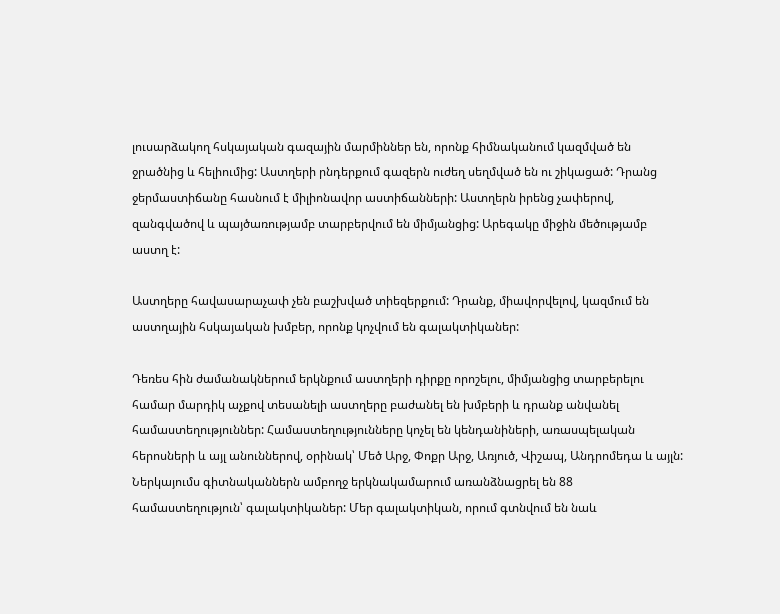լուսարձակող հսկայական գազային մարմիններ են, որոնք հիմնականում կազմված են ջրածնից և հելիումից: Աստղերի րնդերքում գազերն ուժեղ սեղմված են ու շիկացած: Դրանց ջերմաստիճանը հասնում է միլիոնավոր աստիճանների: Աստղերն իրենց չափերով, զանգվածով և պայծառությամբ տարբերվում են միմյանցից: Արեգակը միջին մեծությամբ աստղ է:

Աստղերը հավասարաչափ չեն բաշխված տիեզերքում: Դրանք, միավորվելով, կազմում են աստղային հսկայական խմբեր, որոնք կոչվում են գալակտիկաներ:

Դեռես հին ժամանակներում երկնքում աստղերի դիրքը որոշելու, միմյանցից տարբերելու համար մարդիկ աչքով տեսանելի աստղերը բաժանել են խմբերի և դրանք անվանել համաստեղություններ: Համաստեղությունները կոչել են կենդանիների, առասպելական հերոսների և այլ անուններով, օրինակ՝ Մեծ Արջ, Փոքր Արջ, Առյուծ, Վիշապ, Անդրոմեդա և այլն: Ներկայումս գիտնականներն ամբողջ երկնակամարում առանձնացրել են 88 համաստեղություն՝ գալակտիկաներ: Մեր գալակտիկան, որում գտնվում են նաև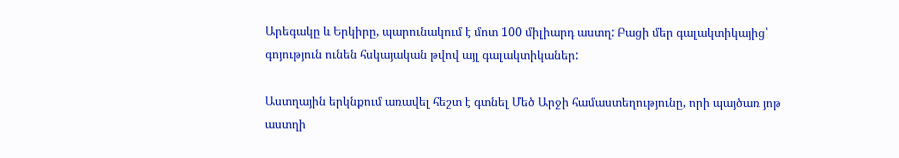Արեգակը և Երկիրը, պարունակում է մոտ 100 միլիարդ աստղ: Բացի մեր գալակտիկայից՝ գոյություն ունեն հսկայական թվով այլ գալակտիկաներ:

Աստղային երկնքում առավել հեշտ է գտնել Մեծ Արջի համաստեղությունը, որի պայծառ յոթ աստղի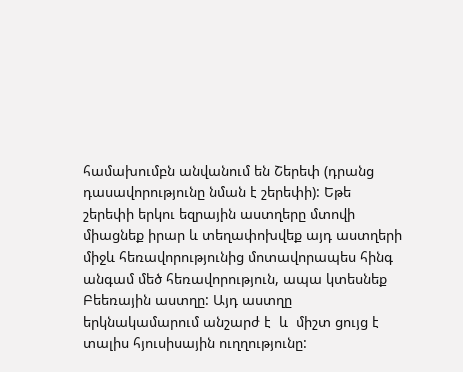համախումբն անվանում են Շերեփ (դրանց դասավորությունը նման է շերեփի): Եթե շերեփի երկու եզրային աստղերը մտովի միացնեք իրար և տեղափոխվեք այդ աստղերի միջև հեռավորությունից մոտավորապես հինգ անգամ մեծ հեռավորություն, ապա կտեսնեք Բեեռային աստղը: Այդ աստղը երկնակամարում անշարժ է  և  միշտ ցույց է տալիս հյուսիսային ուղղությունը: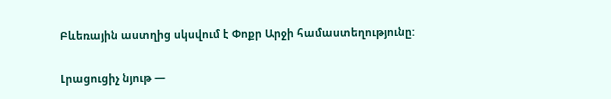Բևեռային աստղից սկսվում է Փոքր Արջի համաստեղությունը:

Լրացուցիչ նյութ —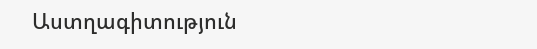Աստղագիտություն